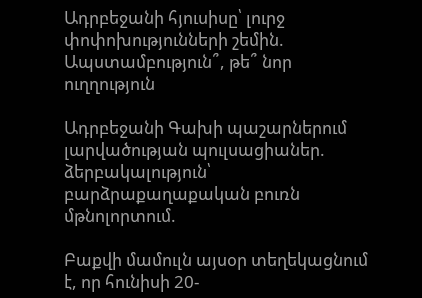Ադրբեջանի հյուսիսը՝ լուրջ փոփոխությունների շեմին. Ապստամբություն՞, թե՞ նոր ուղղություն

Ադրբեջանի Գախի պաշարներում լարվածության պուլսացիաներ. ձերբակալություն՝ բարձրաքաղաքական բուռն մթնոլորտում.

Բաքվի մամուլն այսօր տեղեկացնում է, որ հունիսի 20-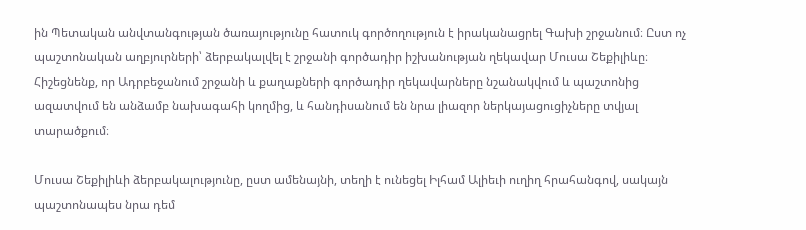ին Պետական անվտանգության ծառայությունը հատուկ գործողություն է իրականացրել Գախի շրջանում։ Ըստ ոչ պաշտոնական աղբյուրների՝ ձերբակալվել է շրջանի գործադիր իշխանության ղեկավար Մուսա Շեքիլիևը։ Հիշեցնենք, որ Ադրբեջանում շրջանի և քաղաքների գործադիր ղեկավարները նշանակվում և պաշտոնից ազատվում են անձամբ նախագահի կողմից, և հանդիսանում են նրա լիազոր ներկայացուցիչները տվյալ տարածքում։

Մուսա Շեքիլիևի ձերբակալությունը, ըստ ամենայնի, տեղի է ունեցել Իլհամ Ալիեւի ուղիղ հրահանգով, սակայն պաշտոնապես նրա դեմ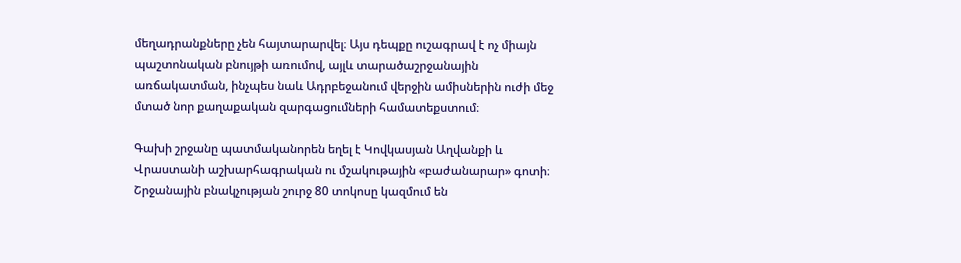մեղադրանքները չեն հայտարարվել։ Այս դեպքը ուշագրավ է ոչ միայն պաշտոնական բնույթի առումով, այլև տարածաշրջանային առճակատման, ինչպես նաև Ադրբեջանում վերջին ամիսներին ուժի մեջ մտած նոր քաղաքական զարգացումների համատեքստում։

Գախի շրջանը պատմականորեն եղել է Կովկասյան Աղվանքի և Վրաստանի աշխարհագրական ու մշակութային «բաժանարար» գոտի։ Շրջանային բնակչության շուրջ 80 տոկոսը կազմում են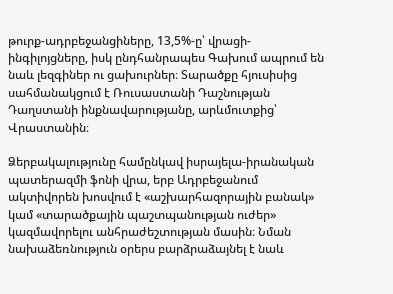թուրք-ադրբեջանցիները, 13,5%-ը՝ վրացի-ինգիլոյցները, իսկ ընդհանրապես Գախում ապրում են նաև լեզգիներ ու ցախուրներ։ Տարածքը հյուսիսից սահմանակցում է Ռուսաստանի Դաշնության Դաղստանի ինքնավարությանը, արևմուտքից՝ Վրաստանին։

Ձերբակալությունը համընկավ իսրայելա-իրանական պատերազմի ֆոնի վրա, երբ Ադրբեջանում ակտիվորեն խոսվում է «աշխարհազորային բանակ» կամ «տարածքային պաշտպանության ուժեր» կազմավորելու անհրաժեշտության մասին։ Նման նախաձեռնություն օրերս բարձրաձայնել է նաև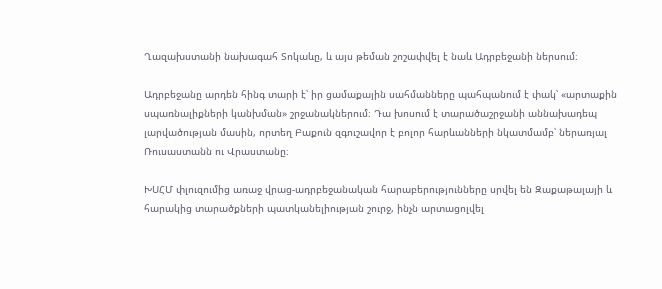Ղազախստանի նախագահ Տոկաևը, և այս թեման շոշափվել է նաև Ադրբեջանի ներսում։

Ադրբեջանը արդեն հինգ տարի է՝ իր ցամաքային սահմանները պահպանում է փակ՝ «արտաքին սպառնալիքների կանխման» շրջանակներում։ Դա խոսում է տարածաշրջանի աննախադեպ լարվածության մասին, որտեղ Բաքուն զգուշավոր է բոլոր հարևանների նկատմամբ՝ ներառյալ Ռուսաստանն ու Վրաստանը։

ԽՍՀՄ փլուզումից առաջ վրաց-ադրբեջանական հարաբերությունները սրվել են Զաքաթալայի և հարակից տարածքների պատկանելիության շուրջ, ինչն արտացոլվել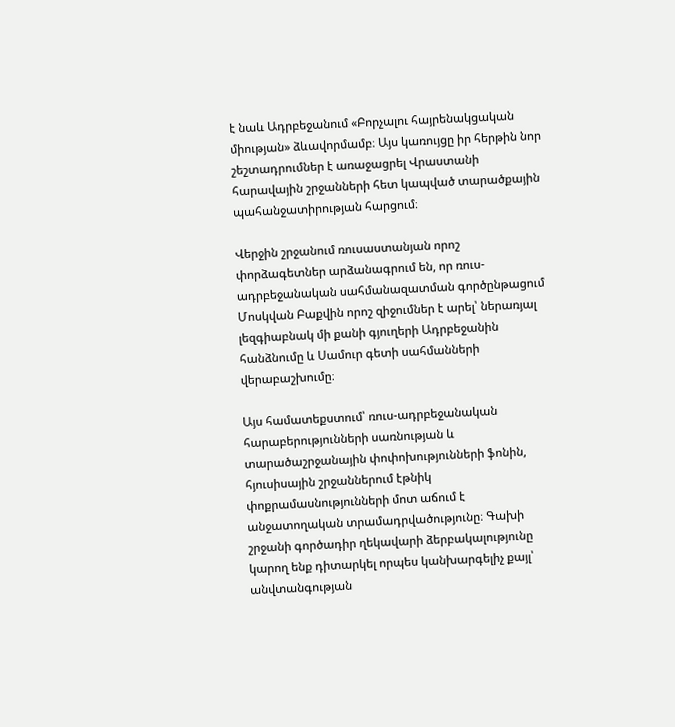է նաև Ադրբեջանում «Բորչալու հայրենակցական միության» ձևավորմամբ։ Այս կառույցը իր հերթին նոր շեշտադրումներ է առաջացրել Վրաստանի հարավային շրջանների հետ կապված տարածքային պահանջատիրության հարցում։

Վերջին շրջանում ռուսաստանյան որոշ փորձագետներ արձանագրում են, որ ռուս-ադրբեջանական սահմանազատման գործընթացում Մոսկվան Բաքվին որոշ զիջումներ է արել՝ ներառյալ լեզգիաբնակ մի քանի գյուղերի Ադրբեջանին հանձնումը և Սամուր գետի սահմանների վերաբաշխումը։

Այս համատեքստում՝ ռուս-ադրբեջանական հարաբերությունների սառնության և տարածաշրջանային փոփոխությունների ֆոնին, հյուսիսային շրջաններում էթնիկ փոքրամասնությունների մոտ աճում է անջատողական տրամադրվածությունը։ Գախի շրջանի գործադիր ղեկավարի ձերբակալությունը կարող ենք դիտարկել որպես կանխարգելիչ քայլ՝ անվտանգության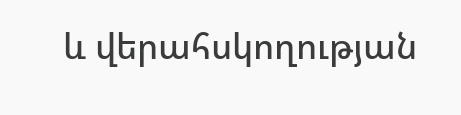և վերահսկողության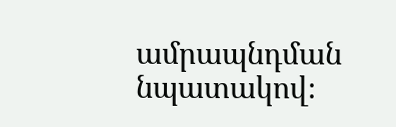ամրապնդման նպատակով։